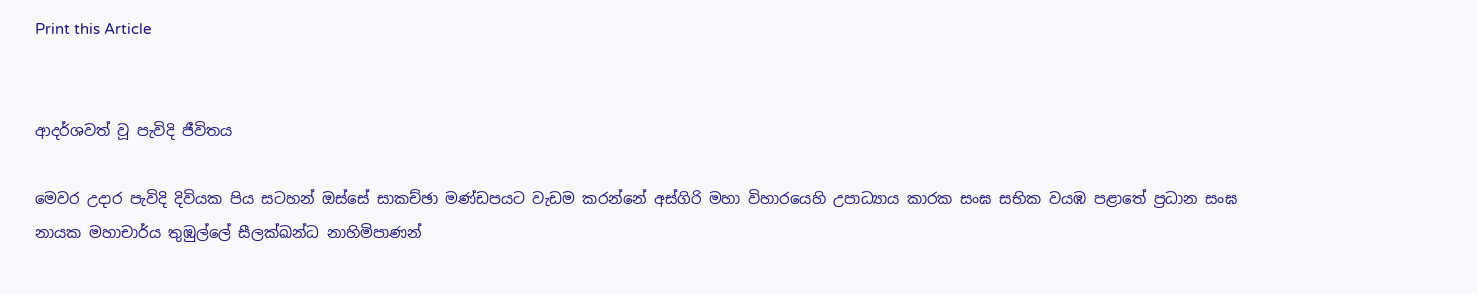Print this Article


ආදර්ශවත් වූ පැවිදි ජීවිතය

මෙවර උදාර පැවිදි දිවියක පිය සටහන් ඔස්සේ සාකච්ඡා මණ්ඩපයට වැඩම කරන්නේ අස්ගිරි මහා විහාරයෙහි උපාධ්‍යාය කාරක සංඝ සභික වයඹ පළාතේ ප්‍රධාන සංඝ නායක මහාචාර්ය තුඹුල්ලේ සීලක්ඛන්ධ නාහිමිපාණන්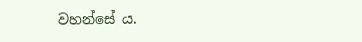වහන්සේ ය.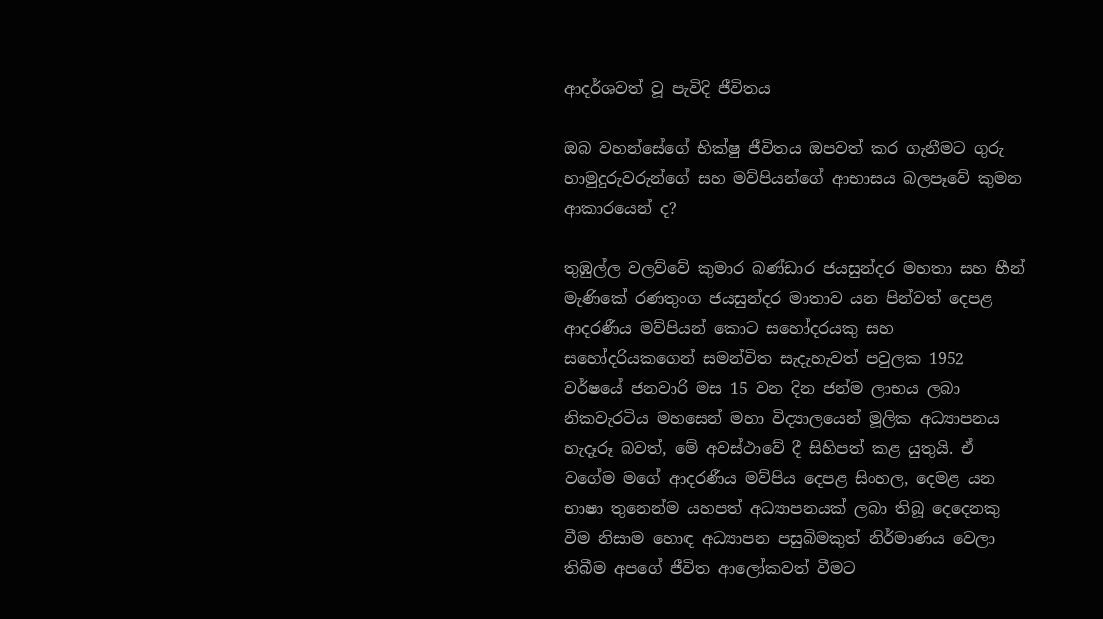ආදර්ශවත් වූ පැවිදි ජීවිතය

ඔබ වහන්සේගේ භික්ෂු ජීවිතය ඔපවත් කර ගැනීමට ගුරු හාමුදුරුවරුන්ගේ සහ මව්පියන්ගේ ආභාසය බලපෑවේ කුමන ආකාරයෙන් ද?

තුඹුල්ල වලව්වේ කුමාර බණ්ඩාර ජයසුන්දර මහතා සහ හීන් මැණිකේ රණතුංග ජයසුන්දර මාතාව යන පින්වත් දෙපළ ආදරණීය මව්පියන් කොට සහෝදරයකු සහ සහෝදරියකගෙන් සමන්විත සැදැහැවත් පවුලක 1952 වර්ෂයේ ජනවාරි මස 15 වන දින ජන්ම ලාභය ලබා නිකවැරටිය මහසෙන් මහා විද්‍යාලයෙන් මූලික අධ්‍යාපනය හැදෑරූ බවත්, මේ අවස්ථාවේ දී සිහිපත් කළ යුතුයි. ඒ වගේම මගේ ආදරණීය මව්පිය දෙපළ සිංහල, දෙමළ යන භාෂා තුනෙන්ම යහපත් අධ්‍යාපනයක් ලබා තිබූ දෙදෙනකු වීම නිසාම හොඳ අධ්‍යාපන පසුබිමකුත් නිර්මාණය වෙලා තිබීම අපගේ ජීවිත ආලෝකවත් වීමට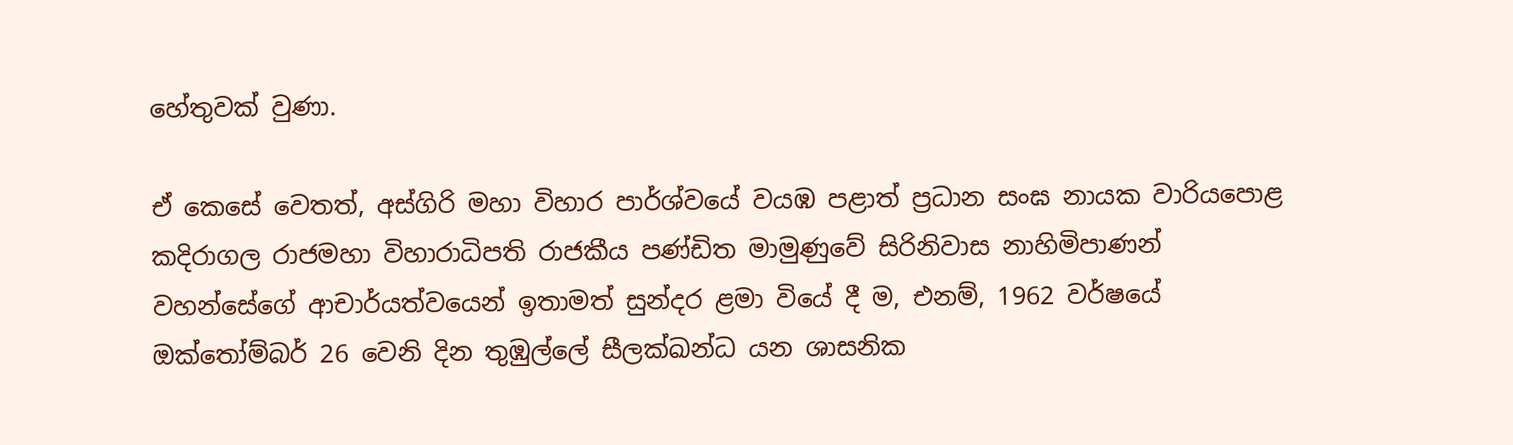හේතුවක් වුණා.

ඒ කෙසේ වෙතත්, අස්ගිරි මහා විහාර පාර්ශ්වයේ වයඹ පළාත් ප්‍රධාන සංඝ නායක වාරියපොළ කදිරාගල රාජමහා විහාරාධිපති රාජකීය පණ්ඩිත මාමුණුවේ සිරිනිවාස නාහිමිපාණන් වහන්සේගේ ආචාර්යත්වයෙන් ඉතාමත් සුන්දර ළමා වියේ දී ම, එනම්, 1962 වර්ෂයේ ඔක්තෝම්බර් 26 වෙනි දින තුඹුල්ලේ සීලක්ඛන්ධ යන ශාසනික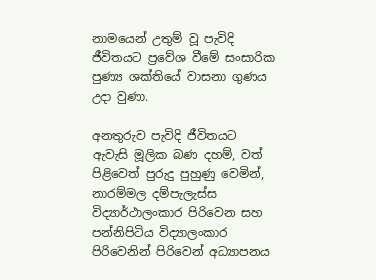නාමයෙන් උතුම් වූ පැවිදි ජීවිතයට ප්‍රවේශ වීමේ සංසාරික පුණ්‍ය ශක්තියේ වාසනා ගුණය උදා වුණා.

අනතුරුව පැවිදි ජීවිතයට ඇවැසි මූලික බණ දහම්, වත් පිළිවෙත් පුරුදු පුහුණු වෙමින්, නාරම්මල දම්පැලැස්ස විද්‍යාර්ථාලංකාර පිරිවෙන සහ පන්නිපිටිය විද්‍යාලංකාර පිරිවෙනින් පිරිවෙන් අධ්‍යාපනය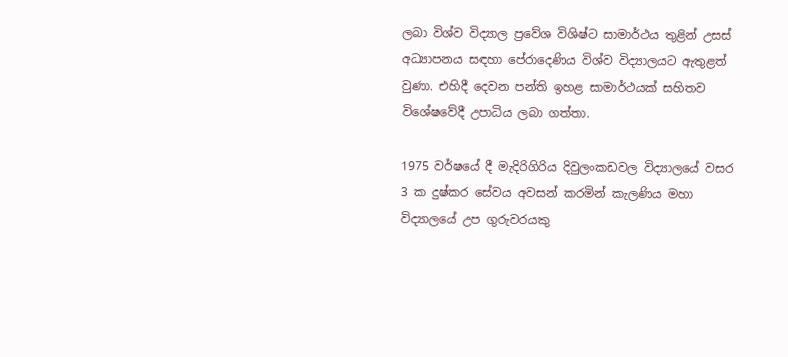ලබා විශ්ව විද්‍යාල ප්‍රවේශ විශිෂ්ට සාමාර්ථය තුළින් උසස් අධ්‍යාපනය සඳහා පේරාදෙණිය විශ්ව විද්‍යාලයට ඇතුළත් වුණා. එහිදී දෙවන පන්ති ඉහළ සාමාර්ථයක් සහිතව විශේෂවේදී උපාධිය ලබා ගත්තා.

1975 වර්ෂයේ දී මැදිරිගිරිය දිවුලංකඩවල විද්‍යාලයේ වසර 3 ක දුෂ්කර සේවය අවසන් කරමින් කැලණිය මහා විද්‍යාලයේ උප ගුරුවරයකු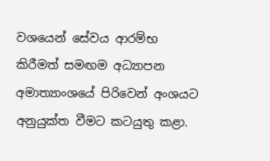වශයෙන් සේවය ආරම්භ කිරීමත් සමඟම අධ්‍යාපන අමාත්‍යාංශයේ පිරිවෙන් අංශයට අනුයුක්ත වීමට කටයුතු කළා.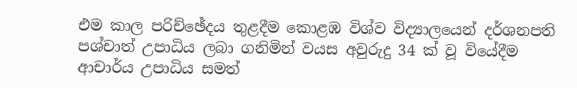එම කාල පරිච්ඡේදය තුළදීම කොළඹ විශ්ව විද්‍යාලයෙන් දර්ශනපති පශ්චාත් උපාධිය ලබා ගනිමින් වයස අවුරුදු 34 ක් වූ වියේදීම ආචාර්ය උපාධිය සමත්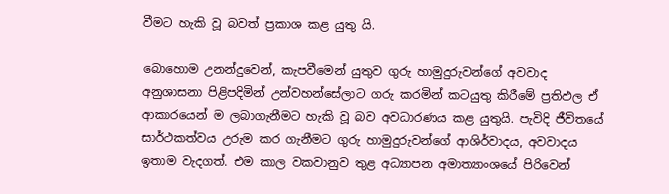වීමට හැකි වූ බවත් ප්‍රකාශ කළ යුතු යි.

බොහොම උනන්දුවෙන්, කැපවීමෙන් යුතුව ගුරු හාමුදුරුවන්ගේ අවවාද අනුශාසනා පිළිපදිමින් උන්වහන්සේලාට ගරු කරමින් කටයුතු කිරීමේ ප්‍රතිඵල ඒ ආකාරයෙන් ම ලබාගැනීමට හැකි වූ බව අවධාරණය කළ යුතුයි. පැවිදි ජීවිතයේ සාර්ථකත්වය උරුම කර ගැනීමට ගුරු හාමුදුරුවන්ගේ ආශිර්වාදය, අවවාදය ඉතාම වැදගත්. එම කාල වකවානුව තුළ අධ්‍යාපන අමාත්‍යාංශයේ පිරිවෙන්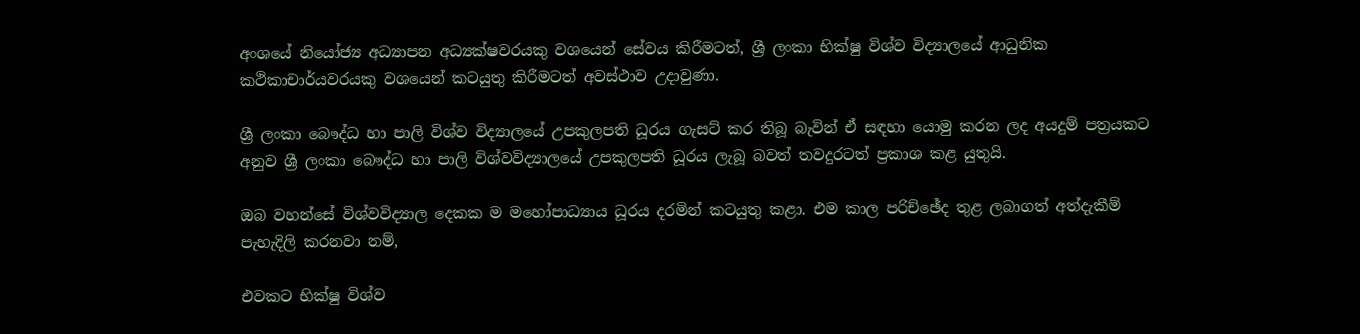අංශයේ නියෝජ්‍ය අධ්‍යාපන අධ්‍යක්ෂවරයකු වශයෙන් සේවය කිරීමටත්, ශ්‍රී ලංකා භික්ෂු විශ්ව විද්‍යාලයේ ආධුනික කථිකාචාර්යවරයකු වශයෙන් කටයුතු කිරීමටත් අවස්ථාව උදාවුණා.

ශ්‍රී ලංකා බෞද්ධ හා පාලි විශ්ව විද්‍යාලයේ උපකුලපති ධූරය ගැසට් කර තිබූ බැවින් ඒ සඳහා යොමු කරන ලද අයදුම් පත්‍රයකට අනුව ශ්‍රී ලංකා බෞද්ධ හා පාලි විශ්වවිද්‍යාලයේ උපකුලපති ධූරය ලැබූ බවත් තවදුරටත් ප්‍රකාශ කළ යුතුයි.

ඔබ වහන්සේ විශ්වවිද්‍යාල දෙකක ම මහෝපාධ්‍යාය ධූරය දරමින් කටයුතු කළා. එම කාල පරිච්ඡේද තුළ ලබාගත් අත්දැකීම් පැහැදිලි කරනවා නම්,

එවකට භික්ෂු විශ්ව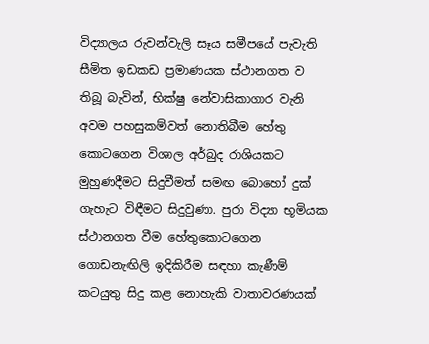විද්‍යාලය රුවන්වැලි සෑය සමීපයේ පැවැති සීමිත ඉඩකඩ ප්‍රමාණයක ස්ථානගත ව තිබූ බැවින්, භික්ෂු නේවාසිකාගාර වැනි අවම පහසුකම්වත් නොතිබීම හේතු කොටගෙන විශාල අර්බුද රාශියකට මුහුණදීමට සිදුවීමත් සමඟ බොහෝ දුක් ගැහැට විඳීමට සිදුවුණා. පුරා විද්‍යා භූමියක ස්ථානගත වීම හේතුකොටගෙන ගොඩනැඟිලි ඉදිකිරීම සඳහා කැණීම් කටයුතු සිදු කළ නොහැකි වාතාවරණයක්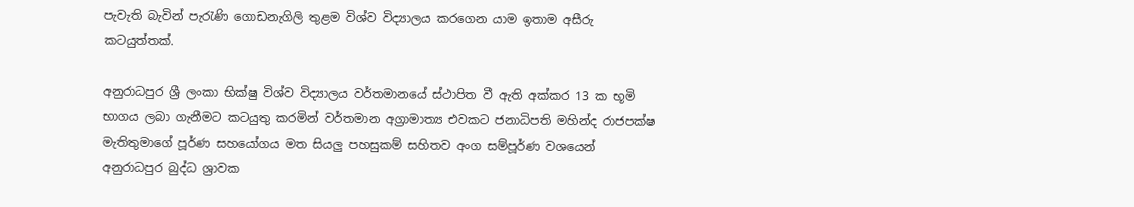පැවැති බැවින් පැරැණි ගොඩනැගිලි තුළම විශ්ව විද්‍යාලය කරගෙන යාම ඉතාම අසීරු කටයුත්තක්.

අනුරාධපුර ශ්‍රී ලංකා භික්ෂු විශ්ව විද්‍යාලය වර්තමානයේ ස්ථාපිත වී ඇති අක්කර 13 ක භූමි භාගය ලබා ගැනීමට කටයුතු කරමින් වර්තමාන අග්‍රාමාත්‍ය එවකට ජනාධිපති මහින්ද රාජපක්ෂ මැතිතුමාගේ පූර්ණ සහයෝගය මත සියලු පහසුකම් සහිතව අංග සම්පූර්ණ වශයෙන් අනුරාධපුර බුද්ධ ශ්‍රාවක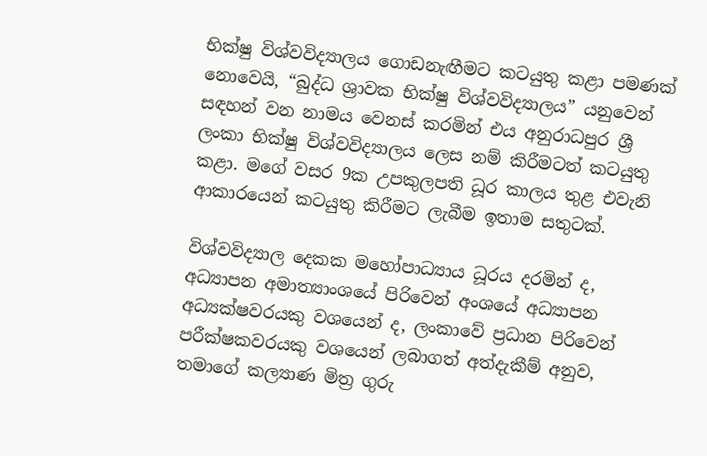භික්ෂු විශ්වවිද්‍යාලය ගොඩනැඟීමට කටයුතු කළා පමණක් නොවෙයි, “බුද්ධ ශ්‍රාවක භික්ෂු විශ්වවිද්‍යාලය” යනුවෙන් සඳහන් වන නාමය වෙනස් කරමින් එය අනුරාධපුර ශ්‍රී ලංකා භික්ෂු විශ්වවිද්‍යාලය ලෙස නම් කිරීමටත් කටයුතු කළා. මගේ වසර 9ක උපකුලපති ධූර කාලය තුළ එවැනි ආකාරයෙන් කටයුතු කිරීමට ලැබීම ඉතාම සතුටක්.

විශ්වවිද්‍යාල දෙකක මහෝපාධ්‍යාය ධූරය දරමින් ද, අධ්‍යාපන අමාත්‍යාංශයේ පිරිවෙන් අංශයේ අධ්‍යාපන අධ්‍යක්ෂවරයකු වශයෙන් ද, ලංකාවේ ප්‍රධාන පිරිවෙන් පරීක්ෂකවරයකු වශයෙන් ලබාගත් අත්දැකීම් අනුව, තමාගේ කල්‍යාණ මිත්‍ර ගුරු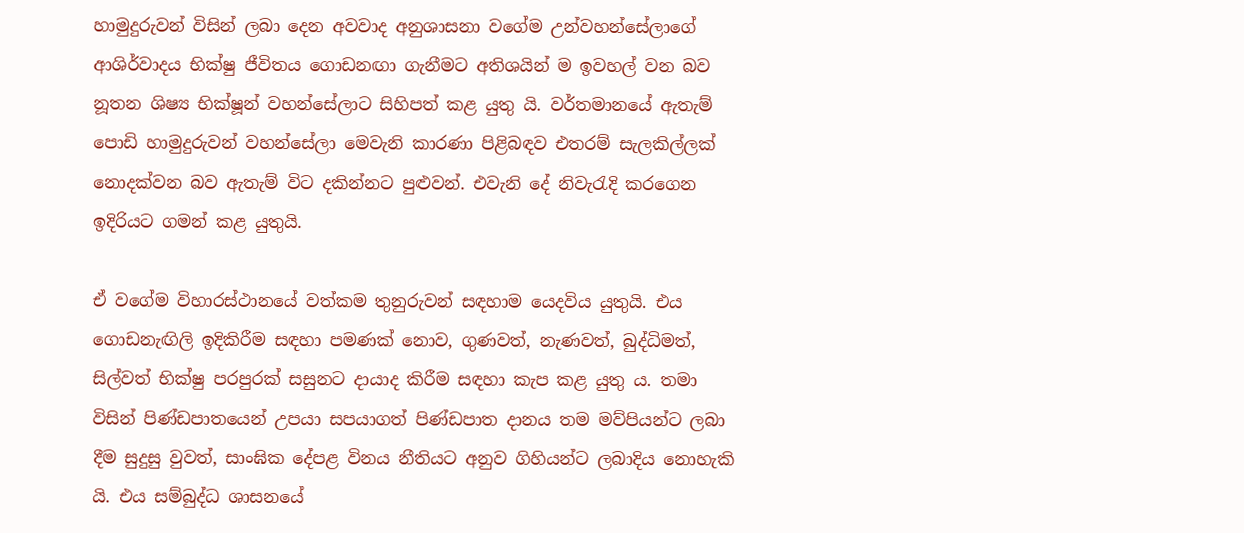හාමුදුරුවන් විසින් ලබා දෙන අවවාද අනුශාසනා වගේම උන්වහන්සේලාගේ ආශිර්වාදය භික්ෂු ජීවිතය ගොඩනඟා ගැනීමට අතිශයින් ම ඉවහල් වන බව නූතන ශිෂ්‍ය භික්ෂූන් වහන්සේලාට සිහිපත් කළ යුතු යි. වර්තමානයේ ඇතැම් පොඩි හාමුදුරුවන් වහන්සේලා මෙවැනි කාරණා පිළිබඳව එතරම් සැලකිල්ලක් නොදක්වන බව ඇතැම් විට දකින්නට පුළුවන්. එවැනි දේ නිවැරැදි කරගෙන ඉදිරියට ගමන් කළ යුතුයි.

ඒ වගේම විහාරස්ථානයේ වත්කම තුනුරුවන් සඳහාම යෙදවිය යුතුයි. එය ගොඩනැඟිලි ඉදිකිරීම සඳහා පමණක් නොව, ගුණවත්, නැණවත්, බුද්ධිමත්, සිල්වත් භික්ෂු පරපුරක් සසුනට දායාද කිරීම සඳහා කැප කළ යුතු ය. තමා විසින් පිණ්ඩපාතයෙන් උපයා සපයාගත් පිණ්ඩපාත දානය තම මව්පියන්ට ලබා දීම සුදුසු වුවත්, සාංඝික දේපළ විනය නීතියට අනුව ගිහියන්ට ලබාදිය නොහැකි යි. එය සම්බුද්ධ ශාසනයේ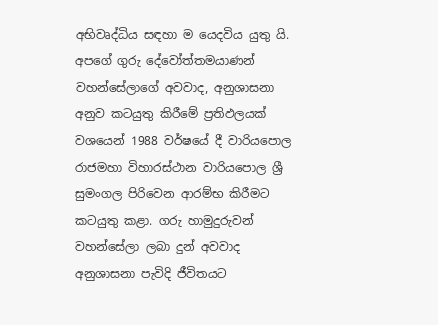අභිවෘද්ධිය සඳහා ම යෙදවිය යුතු යි. අපගේ ගුරු දේවෝත්තමයාණන් වහන්සේලාගේ අවවාද, අනුශාසනා අනුව කටයුතු කිරීමේ ප්‍රතිඵලයක් වශයෙන් 1988 වර්ෂයේ දී වාරියපොල රාජමහා විහාරස්ථාන වාරියපොල ශ්‍රී සුමංගල පිරිවෙන ආරම්භ කිරීමට කටයුතු කළා. ගරු හාමුදුරුවන් වහන්සේලා ලබා දුන් අවවාද අනුශාසනා පැවිදි ජීවිතයට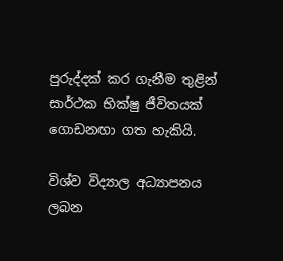පුරුද්දක් කර ගැනීම තුළින් සාර්ථක භික්ෂු ජීවිතයක් ගොඩනඟා ගත හැකියි.

විශ්ව විද්‍යාල අධ්‍යාපනය ලබන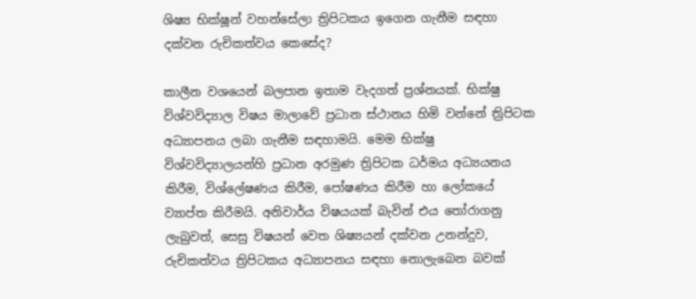ශිෂ්‍ය භික්ෂූන් වහන්සේලා ත්‍රිපිටකය ඉගෙන ගැනීම සඳහා දක්වන රුචිකත්වය කෙසේද?

කාලීන වශයෙන් බලපාන ඉතාම වැදගත් ප්‍රශ්නයක්. භික්ෂු විශ්වවිද්‍යාල විෂය මාලාවේ ප්‍රධාන ස්ථානය හිමි වන්නේ ත්‍රිපිටක අධ්‍යාපනය ලබා ගැනීම සඳහාමයි. මෙම භික්ෂු විශ්වවිද්‍යාලයන්හි ප්‍රධාන අරමුණ ත්‍රිපිටක ධර්මය අධ්‍යයනය කිරීම, විශ්ලේෂණය කිරීම, පෝෂණය කිරීම හා ලෝකයේ ව්‍යාප්ත කිරීමයි. අනිවාර්ය විෂයයක් බැවින් එය තෝරාගනු ලැබුවත්, සෙසු විෂයන් වෙත ශිෂ්‍යයන් දක්වන උනන්දුව, රුචිකත්වය ත්‍රිපිටකය අධ්‍යාපනය සඳහා නොලැබෙන බවක්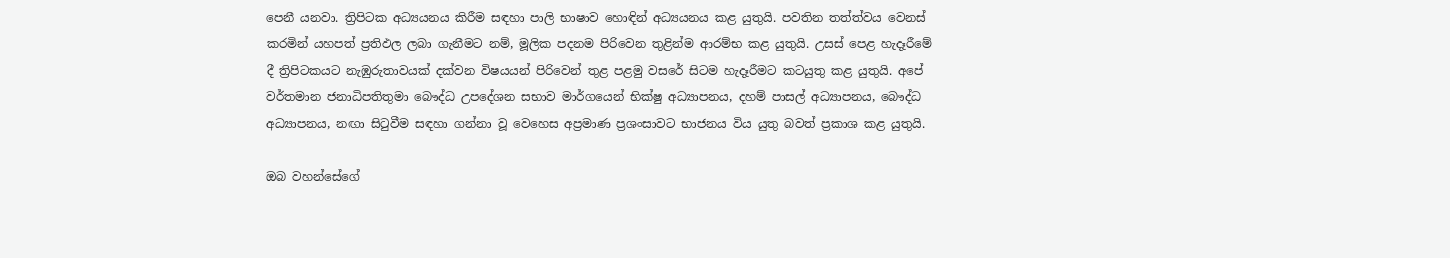පෙනී යනවා. ත්‍රිපිටක අධ්‍යයනය කිරීම සඳහා පාලි භාෂාව හොඳින් අධ්‍යයනය කළ යුතුයි. පවතින තත්ත්වය වෙනස් කරමින් යහපත් ප්‍රතිඵල ලබා ගැනීමට නම්, මූලික පදනම පිරිවෙන තුළින්ම ආරම්භ කළ යුතුයි. උසස් පෙළ හැදෑරීමේ දී ත්‍රිපිටකයට නැඹුරුතාවයක් දක්වන විෂයයන් පිරිවෙන් තුළ පළමු වසරේ සිටම හැදෑරීමට කටයුතු කළ යුතුයි. අපේ වර්තමාන ජනාධිපතිතුමා බෞද්ධ උපදේශන සභාව මාර්ගයෙන් භික්ෂු අධ්‍යාපනය, දහම් පාසල් අධ්‍යාපනය, බෞද්ධ අධ්‍යාපනය, නඟා සිටුවීම සඳහා ගන්නා වූ වෙහෙස අප්‍රමාණ ප්‍රශංසාවට භාජනය විය යුතු බවත් ප්‍රකාශ කළ යුතුයි.

ඔබ වහන්සේගේ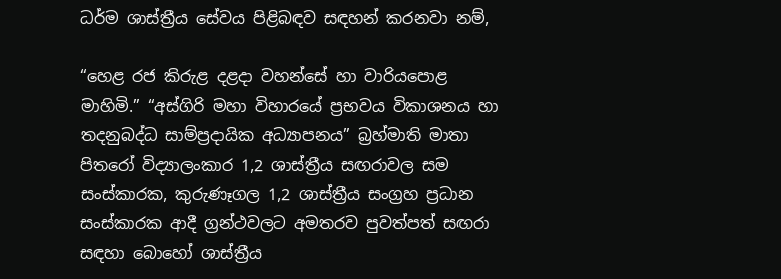ධර්ම ශාස්ත්‍රීය සේවය පිළිබඳව සඳහන් කරනවා නම්,

“හෙළ රජ කිරුළ දළදා වහන්සේ හා වාරියපොළ මාහිමි.” “අස්ගිරි මහා විහාරයේ ප්‍රභවය විකාශනය හා තදනුබද්ධ සාම්ප්‍රදායික අධ්‍යාපනය” බ්‍රහ්මාති මාතා පිතරෝ විද්‍යාලංකාර 1,2 ශාස්ත්‍රීය සඟරාවල සම සංස්කාරක, කුරුණෑගල 1,2 ශාස්ත්‍රීය සංග්‍රහ ප්‍රධාන සංස්කාරක ආදී ග්‍රන්ථවලට අමතරව පුවත්පත් සඟරා සඳහා බොහෝ ශාස්ත්‍රීය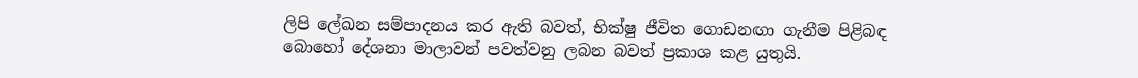ලිපි ලේඛන සම්පාදනය කර ඇති බවත්, භික්ෂු ජීවිත ගොඩනඟා ගැනීම පිළිබඳ බොහෝ දේශනා මාලාවන් පවත්වනු ලබන බවත් ප්‍රකාශ කළ යුතුයි.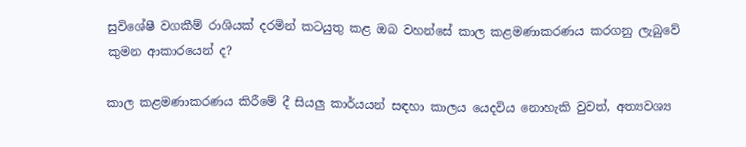සුවිශේෂී වගකීම් රාශියක් දරමින් කටයුතු කළ ඔබ වහන්සේ කාල කළමණාකරණය කරගනු ලැබුවේ කුමන ආකාරයෙන් ද?

කාල කළමණාකරණය කිරීමේ දී සියලු කාර්යයන් සඳහා කාලය යෙදවිය නොහැකි වුවත්, අත්‍යවශ්‍ය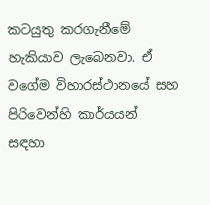කටයුතු කරගැනීමේ හැකියාව ලැබෙනවා. ඒ වගේම විහාරස්ථානයේ සහ පිරිවෙන්හි කාර්යයන් සඳහා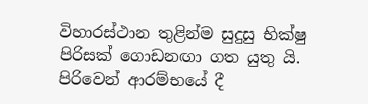විහාරස්ථාන තුළින්ම සුදුසු භික්ෂු පිරිසක් ගොඩනඟා ගත යුතු යි. පිරිවෙන් ආරම්භයේ දී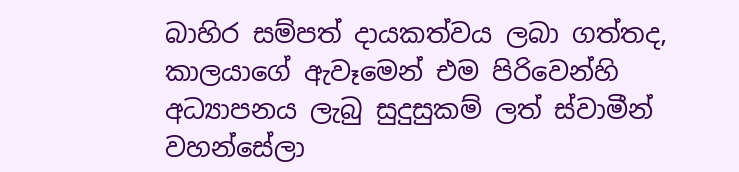බාහිර සම්පත් දායකත්වය ලබා ගත්තද, කාලයාගේ ඇවෑමෙන් එම පිරිවෙන්හි අධ්‍යාපනය ලැබු සුදුසුකම් ලත් ස්වාමීන් වහන්සේලා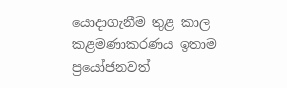යොදාගැනීම තුළ කාල කළමණාකරණය ඉතාම ප්‍රයෝජනවත්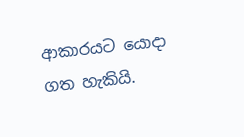ආකාරයට යොදා ගත හැකියි.